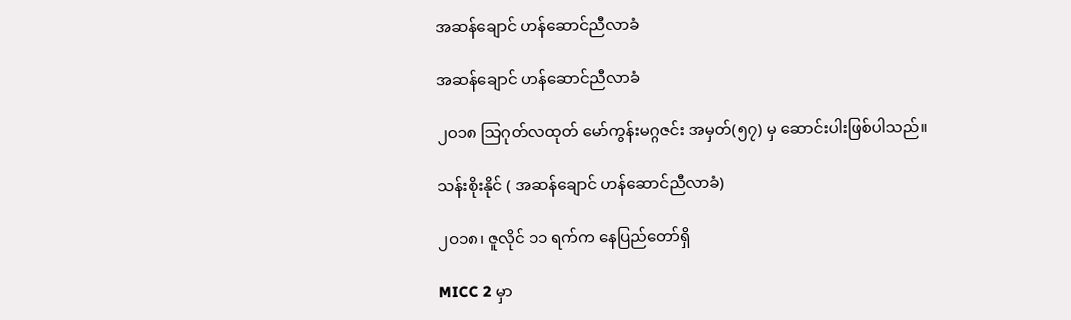အဆန်ချောင် ဟန်ဆောင်ညီလာခံ

အဆန်ချောင် ဟန်ဆောင်ညီလာခံ

၂ဝ၁၈ သြဂုတ်လထုတ် မော်ကွန်းမဂ္ဂဇင်း အမှတ်(၅၇) မှ ဆောင်းပါးဖြစ်ပါသည်။

သန်းစိုးနိုင် ( အဆန်ချောင် ဟန်ဆောင်ညီလာခံ)

၂ဝ၁၈၊ ဇူလိုင် ၁၁ ရက်က နေပြည်တော်ရှိ

MICC 2 မှာ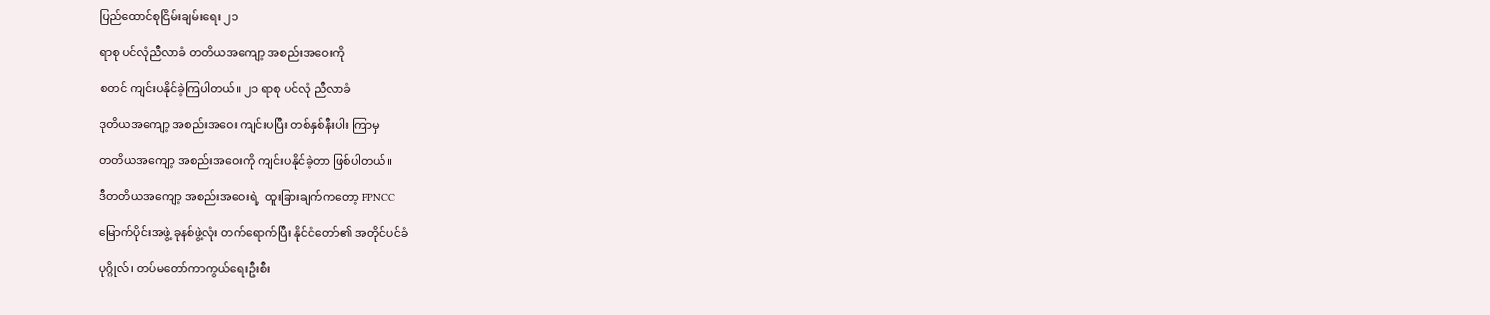ပြည်ထောင်စုငြိမ်းချမ်းရေး ၂၁

ရာစု ပင်လုံညီလာခံ တတိယအကျော့ အစည်းအဝေးကို

စတင် ကျင်းပနိုင်ခဲ့ကြပါတယ်။ ၂၁ ရာစု ပင်လုံ ညီလာခံ

ဒုတိယအကျော့ အစည်းအဝေး ကျင်းပပြီး တစ်နှစ်နီးပါး ကြာမှ

တတိယအကျော့ အစည်းအဝေးကို ကျင်းပနိုင်ခဲ့တာ ဖြစ်ပါတယ်။

ဒီတတိယအကျော့ အစည်းအဝေးရဲ့  ထူးခြားချက်ကတော့ FPNCC

မြောက်ပိုင်းအဖွဲ့ ခုနစ်ဖွဲ့လုံး တက်ရောက်ပြီး နိုင်ငံတော်၏ အတိုင်ပင်ခံ

ပုဂ္ဂိုလ်၊ တပ်မတော်ကာကွယ်ရေးဦးစီး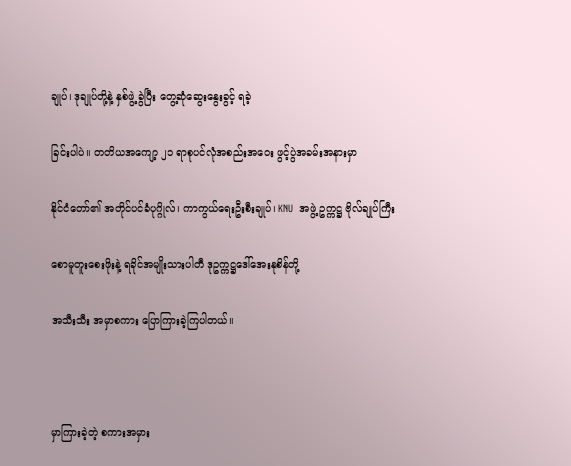ချုပ်၊ ဒုချုပ်တို့နဲ့ နှစ်ဖွဲ့ ခွဲပြီး တွေ့ဆုံဆွေးနွေးခွင့် ရခဲ့

ခြင်းပါပဲ။ တတိယအကျော့ ၂၁ ရာစုပင်လုံအစည်းအဝေး ဖွင့်ပွဲအခမ်းအနားမှာ

နိုင်ငံတော်၏ အတိုင်ပင်ခံပုဂ္ဂိုလ်၊ ကာကွယ်ရေးဦးစီးချုပ်၊ KNU  အဖွဲ့ ဥက္ကဋ္ဌ ဗိုလ်ချုပ်ကြီး

စောမူတူးစေးဖိုးနဲ့ ရခိုင်အမျိုးသားပါတီ ဒုဥက္ကဋ္ဌဒေါ်အေးနုစိန်တို့

အသီးသီး အမှာစကား ပြောကြားခဲ့ကြပါတယ်။



မှာကြားခဲ့တဲ့ စကားအမှား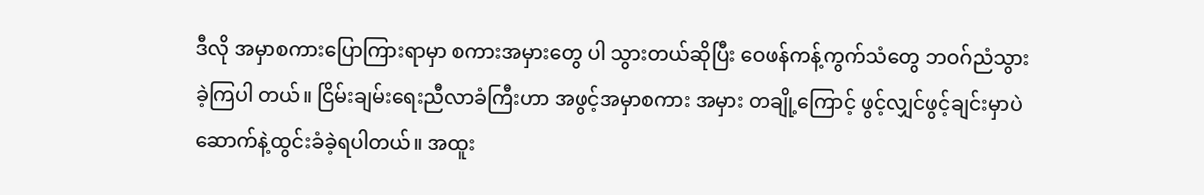ဒီလို အမှာစကားပြောကြားရာမှာ စကားအမှားတွေ ပါ သွားတယ်ဆိုပြီး ဝေဖန်ကန့်ကွက်သံတွေ ဘဝဂ်ညံသွားခဲ့ကြပါ တယ်။ ငြိမ်းချမ်းရေးညီလာခံကြီးဟာ အဖွင့်အမှာစကား အမှား တချို့ကြောင့် ဖွင့်လျှင်ဖွင့်ချင်းမှာပဲ ဆောက်နဲ့ထွင်းခံခဲ့ရပါတယ်။ အထူး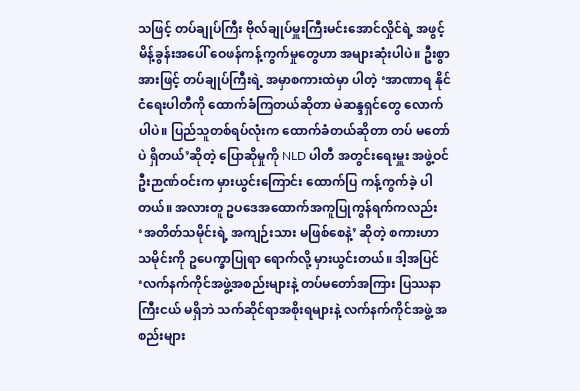သဖြင့် တပ်ချုပ်ကြီး ဗိုလ်ချုပ်မှူးကြီးမင်းအောင်လှိုင်ရဲ့ အဖွင့်မိန့်ခွန်းအပေါ် ဝေဖန်ကန့်ကွက်မှုတွေဟာ အများဆုံးပါပဲ။ ဦးစွာအားဖြင့် တပ်ချုပ်ကြီးရဲ့ အမှာစကားထဲမှာ ပါတဲ့ ‘အာဏာရ နိုင်ငံရေးပါတီကို ထောက်ခံကြတယ်ဆိုတာ မဲဆန္ဒရှင်တွေ လောက်ပါပဲ။ ပြည်သူတစ်ရပ်လုံးက ထောက်ခံတယ်ဆိုတာ တပ် မတော်ပဲ ရှိတယ်’ဆိုတဲ့ ပြောဆိုမှုကို NLD ပါတီ အတွင်းရေးမှူး အဖွဲ့ဝင် ဦးဉာဏ်ဝင်းက မှားယွင်းကြောင်း ထောက်ပြ ကန့်ကွက်ခဲ့ ပါတယ်။ အလားတူ ဥပဒေအထောက်အကူပြုကွန်ရက်ကလည်း ‘အတိတ်သမိုင်းရဲ့ အကျဉ်းသား မဖြစ်စေနဲ့’ ဆိုတဲ့ စကားဟာ သမိုင်းကို ဥပေက္ခာပြုရာ ရောက်လို့ မှားယွင်းတယ်။ ဒါ့အပြင်         ‘လက်နက်ကိုင်အဖွဲ့အစည်းများနဲ့ တပ်မတော်အကြား ပြဿနာ ကြီးငယ် မရှိဘဲ သက်ဆိုင်ရာအစိုးရများနဲ့ လက်နက်ကိုင်အဖွဲ့ အစည်းများ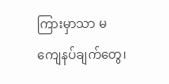ကြားမှာသာ မကျေနပ်ချက်တွေ၊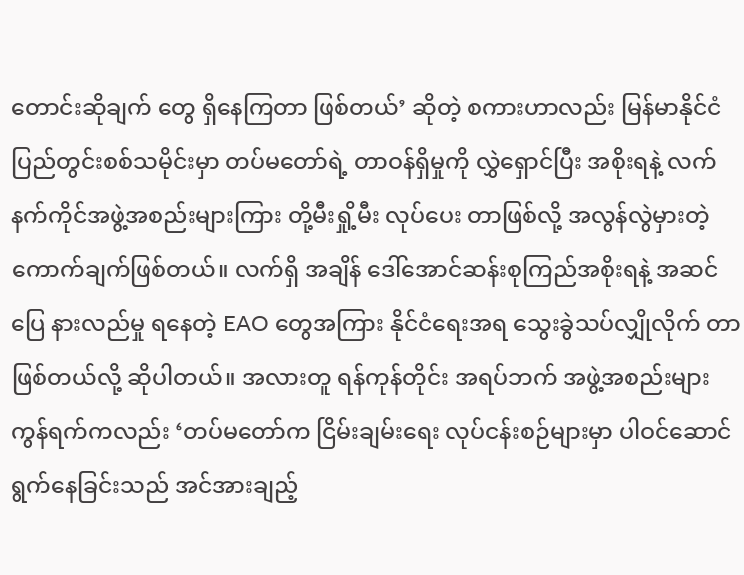တောင်းဆိုချက် တွေ ရှိနေကြတာ ဖြစ်တယ်’ ဆိုတဲ့ စကားဟာလည်း မြန်မာနိုင်ငံ ပြည်တွင်းစစ်သမိုင်းမှာ တပ်မတော်ရဲ့ တာဝန်ရှိမှုကို လွှဲရှောင်ပြီး အစိုးရနဲ့ လက်နက်ကိုင်အဖွဲ့အစည်းများကြား တို့မီးရှို့မီး လုပ်ပေး တာဖြစ်လို့ အလွန်လွဲမှားတဲ့ ကောက်ချက်ဖြစ်တယ်။ လက်ရှိ အချိန် ဒေါ်အောင်ဆန်းစုကြည်အစိုးရနဲ့ အဆင်ပြေ နားလည်မှု ရနေတဲ့ EAO တွေအကြား နိုင်ငံရေးအရ သွေးခွဲသပ်လျှိုလိုက် တာ ဖြစ်တယ်လို့ ဆိုပါတယ်။ အလားတူ ရန်ကုန်တိုင်း အရပ်ဘက် အဖွဲ့အစည်းများ ကွန်ရက်ကလည်း ‘တပ်မတော်က ငြိမ်းချမ်းရေး လုပ်ငန်းစဉ်များမှာ ပါဝင်ဆောင်ရွက်နေခြင်းသည် အင်အားချည့်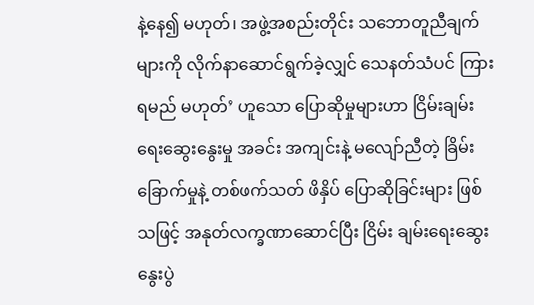နဲ့နေ၍ မဟုတ်၊ အဖွဲ့အစည်းတိုင်း သဘောတူညီချက်များကို လိုက်နာဆောင်ရွက်ခဲ့လျှင် သေနတ်သံပင် ကြားရမည် မဟုတ်’ ဟူသော ပြောဆိုမှုများဟာ ငြိမ်းချမ်းရေးဆွေးနွေးမှု အခင်း အကျင်းနဲ့ မလျော်ညီတဲ့ ခြိမ်းခြောက်မှုနဲ့ တစ်ဖက်သတ် ဖိနှိပ် ပြောဆိုခြင်းများ ဖြစ်သဖြင့် အနုတ်လက္ခဏာဆောင်ပြီး ငြိမ်း ချမ်းရေးဆွေးနွေးပွဲ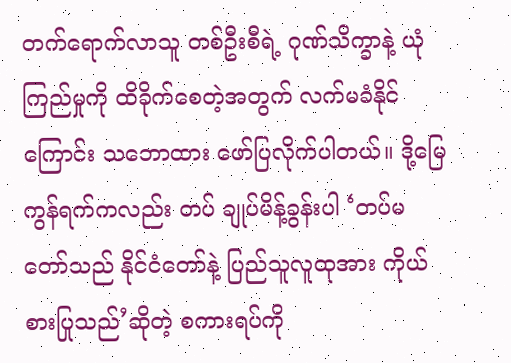တက်ရောက်လာသူ တစ်ဦးစီရဲ့ ဂုဏ်သိက္ခာနဲ့ ယုံကြည်မှုကို ထိခိုက်စေတဲ့အတွက် လက်မခံနိုင်ကြောင်း သဘောထား ဖော်ပြလိုက်ပါတယ်။ ဒို့မြေကွန်ရက်ကလည်း တပ် ချုပ်မိန့်ခွန်းပါ ‘တပ်မတော်သည် နိုင်ငံတော်နဲ့ ပြည်သူလူထုအား ကိုယ်စားပြုသည်’ဆိုတဲ့ စကားရပ်ကို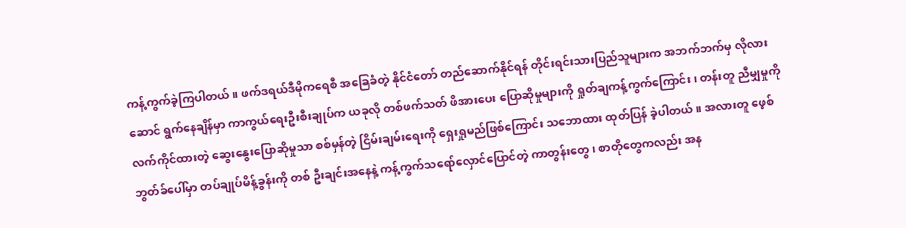ကန့်ကွက်ခဲ့ကြပါတယ်။ ဖက်ဒရယ်ဒီမိုကရေစီ အခြေခံတဲ့ နိုင်ငံတော် တည်ဆောက်နိုင်ရန် တိုင်းရင်းသားပြည်သူများက အဘက်ဘက်မှ လိုလားဆောင် ရွက်နေချိန်မှာ ကာကွယ်ရေးဦးစီးချုပ်က ယခုလို တစ်ဖက်သတ် ဖိအားပေး ပြောဆိုမှုများကို ရှုတ်ချကန့်ကွက်ကြောင်း၊ တန်းတူ ညီမျှမှုကို လက်ကိုင်ထားတဲ့ ဆွေးနွေးပြောဆိုမှုသာ စစ်မှန်တဲ့ ငြိမ်းချမ်းရေးကို ရှေးရှုမည်ဖြစ်ကြောင်း သဘောထား ထုတ်ပြန် ခဲ့ပါတယ်။ အလားတူ ဖေ့စ်ဘွတ်ခ်ပေါ်မှာ တပ်ချုပ်မိန့်ခွန်းကို တစ် ဦးချင်းအနေနဲ့ ကန့်ကွက်သရော်လှောင်ပြောင်တဲ့ ကာတွန်းတွေ၊ စာတိုတွေကလည်း အန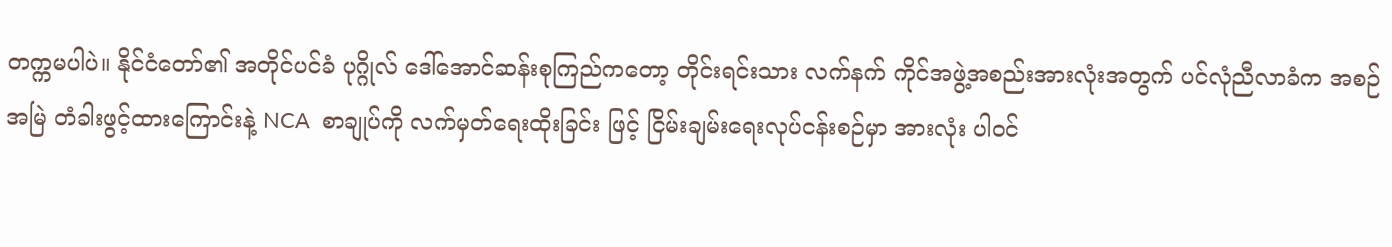တက္ကမပါပဲ။ နိုင်ငံတော်၏ အတိုင်ပင်ခံ ပုဂ္ဂိုလ် ဒေါ်အောင်ဆန်းစုကြည်ကတော့ တိုင်းရင်းသား လက်နက် ကိုင်အဖွဲ့အစည်းအားလုံးအတွက် ပင်လုံညီလာခံက အစဉ်အမြဲ တံခါးဖွင့်ထားကြောင်းနဲ့ NCA  စာချုပ်ကို လက်မှတ်ရေးထိုးခြင်း ဖြင့် ငြိမ်းချမ်းရေးလုပ်ငန်းစဉ်မှာ အားလုံး ပါဝင်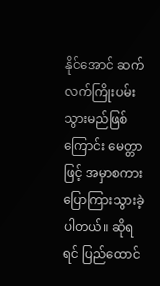နိုင်အောင် ဆက် လက်ကြိုးပမ်းသွားမည်ဖြစ်ကြောင်း မေတ္တာဖြင့် အမှာစကား ပြောကြားသွားခဲ့ပါတယ်။ ဆိုရရင် ပြည်ထောင်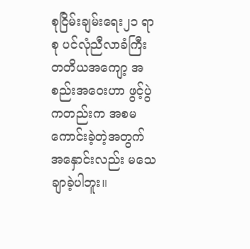စုငြိမ်းချမ်းရေး၂၁ ရာစု ပင်လုံညီလာခံကြီး တတိယအကျော့ အစည်းအဝေးဟာ ဖွင့်ပွဲကတည်းက အစမကောင်းခဲ့တဲ့အတွက် အနှောင်းလည်း မသေချာခဲ့ပါဘူး။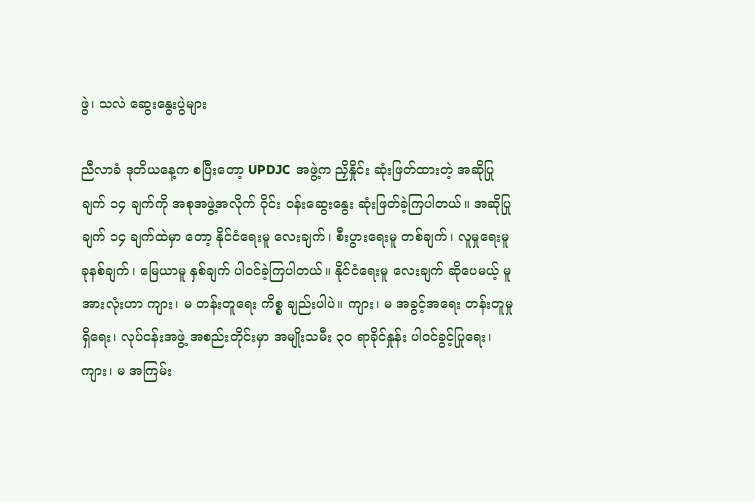ဖွဲ၊ သလဲ ဆွေးနွေးပွဲများ

ညီလာခံ ဒုတိယနေ့က စပြီးတော့ UPDJC  အဖွဲ့က ညှိနှိုင်း ဆုံးဖြတ်ထားတဲ့ အဆိုပြုချက် ၁၄ ချက်ကို အစုအဖွဲ့အလိုက် ဝိုင်း ဝန်းဆွေးနွေး ဆုံးဖြတ်ခဲ့ကြပါတယ်။ အဆိုပြုချက် ၁၄ ချက်ထဲမှာ တော့ နိုင်ငံရေးမူ လေးချက်၊ စီးပွားရေးမူ တစ်ချက်၊ လူမှုရေးမူ ခုနစ်ချက်၊ မြေယာမူ နှစ်ချက် ပါဝင်ခဲ့ကြပါတယ်။ နိုင်ငံရေးမူ လေးချက် ဆိုပေမယ့် မူအားလုံးဟာ ကျား၊ မ တန်းတူရေး ကိစ္စ ချည်းပါပဲ။ ကျား၊ မ အခွင့်အရေး တန်းတူမှုရှိရေး၊ လုပ်ငန်းအဖွဲ့ အစည်းတိုင်းမှာ အမျိုးသမီး ၃ဝ ရာခိုင်နှုန်း ပါဝင်ခွင့်ပြုရေး၊ ကျား၊ မ အကြမ်း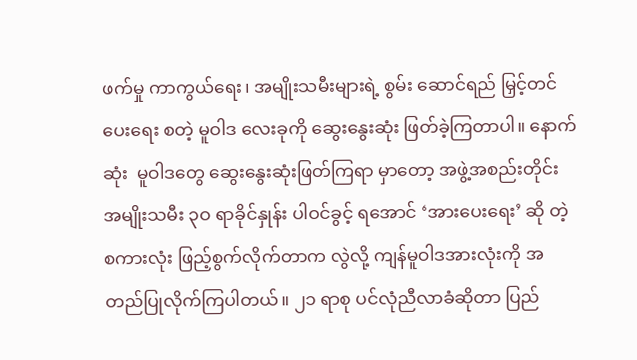ဖက်မှု ကာကွယ်ရေး၊ အမျိုးသမီးများရဲ့ စွမ်း ဆောင်ရည် မြှင့်တင်ပေးရေး စတဲ့ မူဝါဒ လေးခုကို ဆွေးနွေးဆုံး ဖြတ်ခဲ့ကြတာပါ။ နောက်ဆုံး  မူဝါဒတွေ ဆွေးနွေးဆုံးဖြတ်ကြရာ မှာတော့ အဖွဲ့အစည်းတိုင်း အမျိုးသမီး ၃ဝ ရာခိုင်နှုန်း ပါဝင်ခွင့် ရအောင် ‘အားပေးရေး’ ဆို တဲ့ စကားလုံး ဖြည့်စွက်လိုက်တာက လွဲလို့ ကျန်မူဝါဒအားလုံးကို အတည်ပြုလိုက်ကြပါတယ်။ ၂၁ ရာစု ပင်လုံညီလာခံဆိုတာ ပြည်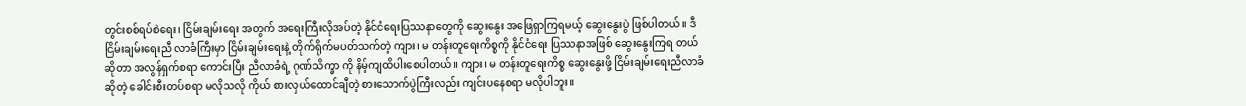တွင်းစစ်ရပ်စဲရေး၊ ငြိမ်းချမ်းရေး အတွက် အရေးကြီးလိုအပ်တဲ့ နိုင်ငံရေးပြဿနာတွေကို ဆွေးနွေး အဖြေရှာကြရမယ့် ဆွေးနွေးပွဲ ဖြစ်ပါတယ်။ ဒီငြိမ်းချမ်းရေးညီ လာခံကြီးမှာ ငြိမ်းချမ်းရေးနဲ့ တိုက်ရိုက်မပတ်သက်တဲ့ ကျား၊ မ တန်းတူရေးကိစ္စကို နိုင်ငံရေး ပြဿနာအဖြစ် ဆွေးနွေးကြရ တယ်ဆိုတာ အလွန်ရှက်စရာ ကောင်းပြီး ညီလာခံရဲ့ ဂုဏ်သိက္ခာ ကို နိမ့်ကျထိပါးစေပါတယ်။ ကျား၊ မ တန်းတူရေးကိစ္စ ဆွေးနွေးဖို့ ငြိမ်းချမ်းရေးညီလာခံဆိုတဲ့ ခေါင်းစီးတပ်စရာ မလိုသလို ကိုယ် စားလှယ်ထောင်ချီတဲ့ စားသောက်ပွဲကြီးလည်း ကျင်းပနေစရာ မလိုပါဘူး။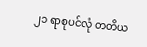၂၁ ရာစုပင်လုံ တတိယ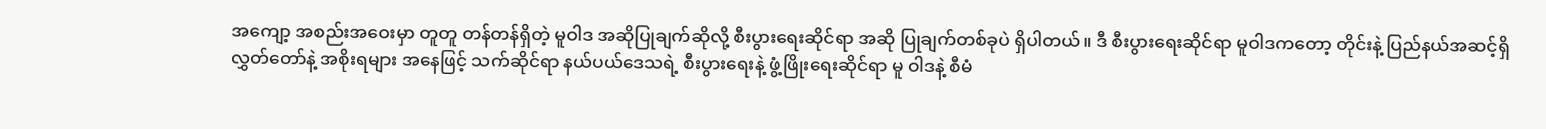အကျော့ အစည်းအဝေးမှာ တူတူ တန်တန်ရှိတဲ့ မူဝါဒ အဆိုပြုချက်ဆိုလို့ စီးပွားရေးဆိုင်ရာ အဆို ပြုချက်တစ်ခုပဲ ရှိပါတယ်။ ဒီ စီးပွားရေးဆိုင်ရာ မူဝါဒကတော့ တိုင်းနဲ့ ပြည်နယ်အဆင့်ရှိ လွှတ်တော်နဲ့ အစိုးရများ အနေဖြင့် သက်ဆိုင်ရာ နယ်ပယ်ဒေသရဲ့ စီးပွားရေးနဲ့ ဖွံ့ဖြိုးရေးဆိုင်ရာ မူ ဝါဒနဲ့ စီမံ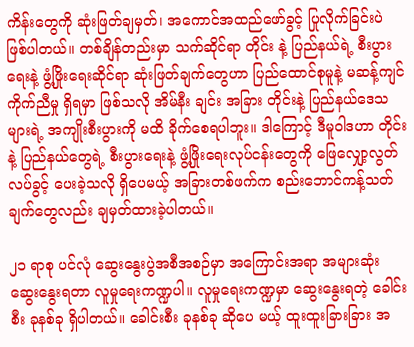ကိန်းတွေကို ဆုံးဖြတ်ချမှတ်၊ အကောင်အထည်ဖော်ခွင့် ပြုလိုက်ခြင်းပဲ ဖြစ်ပါတယ်။ တစ်ချိန်တည်းမှာ သက်ဆိုင်ရာ တိုင်း နဲ့ ပြည်နယ်ရဲ့ စီးပွားရေးနဲ့ ဖွံ့ဖြိုးရေးဆိုင်ရာ ဆုံးဖြတ်ချက်တွေဟာ ပြည်ထောင်စုမူနဲ့ မဆန့်ကျင် ကိုက်ညီမှု ရှိရမှာ ဖြစ်သလို အိမ်နီး ချင်း အခြား တိုင်းနဲ့ ပြည်နယ်ဒေသများရဲ့ အကျိုးစီးပွားကို မထိ ခိုက်စေရပါဘူး။ ဒါကြောင့် ဒီမူဝါဒဟာ တိုင်းနဲ့ ပြည်နယ်တွေရဲ့ စီးပွားရေးနဲ့ ဖွံ့ဖြိုးရေးလုပ်ငန်းတွေကို ဖြေလျှော့လွတ်လပ်ခွင့် ပေးခဲ့သလို ရှိပေမယ့် အခြားတစ်ဖက်က စည်းဘောင်ကန့်သတ် ချက်တွေလည်း ချမှတ်ထားခဲ့ပါတယ်။

၂၁ ရာစု ပင်လုံ ဆွေးနွေးပွဲအစီအစဉ်မှာ အကြောင်းအရာ အများဆုံး ဆွေးနွေးရတာ လူမှုရေးကဏ္ဍပါ။ လူမှုရေးကဏ္ဍမှာ ဆွေးနွေးရတဲ့ ခေါင်းစီး ခုနစ်ခု ရှိပါတယ်။ ခေါင်းစီး ခုနစ်ခု ဆိုပေ မယ့် ထူးထူးခြားခြား အ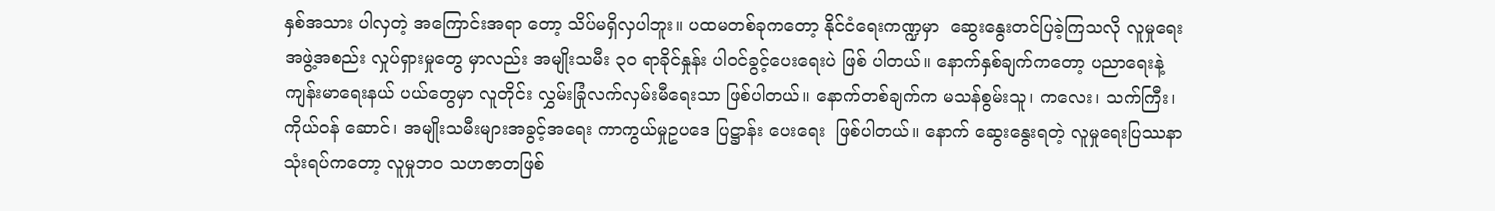နှစ်အသား ပါလှတဲ့ အကြောင်းအရာ တော့ သိပ်မရှိလှပါဘူး။ ပထမတစ်ခုကတော့ နိုင်ငံရေးကဏ္ဍမှာ  ဆွေးနွေးတင်ပြခဲ့ကြသလို လူမှုရေးအဖွဲ့အစည်း လှုပ်ရှားမှုတွေ မှာလည်း အမျိုးသမီး ၃ဝ ရာခိုင်နှုန်း ပါဝင်ခွင့်ပေးရေးပဲ ဖြစ် ပါတယ်။ နောက်နှစ်ချက်ကတော့ ပညာရေးနဲ့ ကျန်းမာရေးနယ် ပယ်တွေမှာ လူတိုင်း လွှမ်းခြုံလက်လှမ်းမီရေးသာ ဖြစ်ပါတယ်။ နောက်တစ်ချက်က မသန်စွမ်းသူ၊ ကလေး၊ သက်ကြီး၊ ကိုယ်ဝန် ဆောင်၊ အမျိုးသမီးများအခွင့်အရေး ကာကွယ်မှုဥပဒေ ပြဋ္ဌာန်း ပေးရေး  ဖြစ်ပါတယ်။ နောက် ဆွေးနွေးရတဲ့ လူမှုရေးပြဿနာ သုံးရပ်ကတော့ လူမှုဘဝ သဟဇာတဖြစ်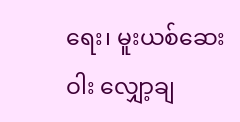ရေး၊ မူးယစ်ဆေးဝါး လျှော့ချ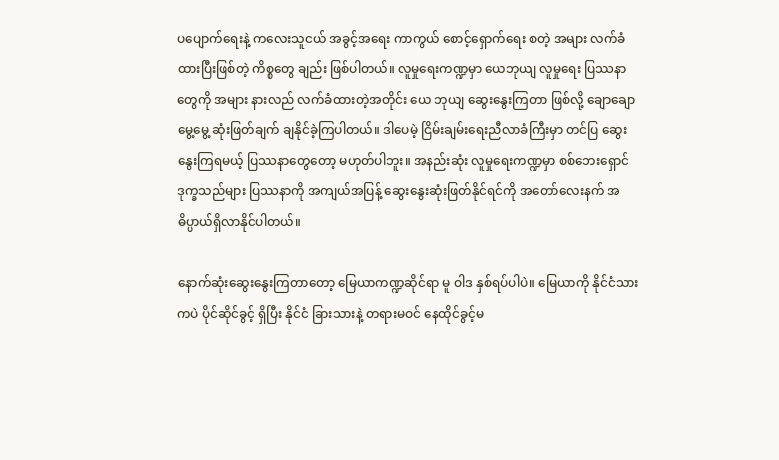ပပျောက်ရေးနဲ့ ကလေးသူငယ် အခွင့်အရေး ကာကွယ် စောင့်ရှောက်ရေး စတဲ့ အများ လက်ခံထားပြီးဖြစ်တဲ့ ကိစ္စတွေ ချည်း ဖြစ်ပါတယ်။ လူမှုရေးကဏ္ဍမှာ ယေဘုယျ လူမှုရေး ပြဿနာတွေကို အများ နားလည် လက်ခံထားတဲ့အတိုင်း ယေ ဘုယျ ဆွေးနွေးကြတာ ဖြစ်လို့ ချောချောမွေ့မွေ့ ဆုံးဖြတ်ချက် ချနိုင်ခဲ့ကြပါတယ်။ ဒါပေမဲ့ ငြိမ်းချမ်းရေးညီလာခံကြီးမှာ တင်ပြ ဆွေးနွေးကြရမယ့် ပြဿနာတွေတော့ မဟုတ်ပါဘူး။ အနည်းဆုံး လူမှုရေးကဏ္ဍမှာ စစ်ဘေးရှောင် ဒုက္ခသည်များ ပြဿနာကို အကျယ်အပြန့် ဆွေးနွေးဆုံးဖြတ်နိုင်ရင်ကို အတော်လေးနက် အဓိပ္ပာယ်ရှိလာနိုင်ပါတယ်။

နောက်ဆုံးဆွေးနွေးကြတာတော့ မြေယာကဏ္ဍဆိုင်ရာ မူ ဝါဒ နှစ်ရပ်ပါပဲ။ မြေယာကို နိုင်ငံသားကပဲ ပိုင်ဆိုင်ခွင့် ရှိပြီး နိုင်ငံ ခြားသားနဲ့ တရားမဝင် နေထိုင်ခွင့်မ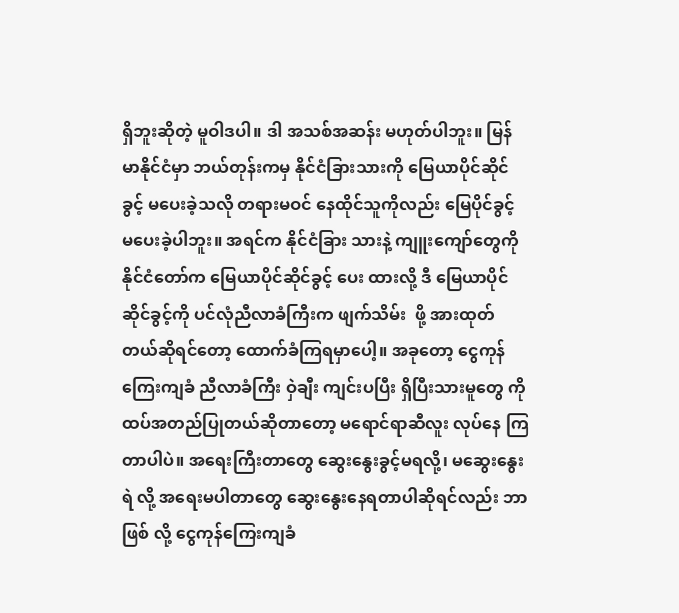ရှိဘူးဆိုတဲ့ မူဝါဒပါ။ ဒါ အသစ်အဆန်း မဟုတ်ပါဘူး။ မြန်မာနိုင်ငံမှာ ဘယ်တုန်းကမှ နိုင်ငံခြားသားကို မြေယာပိုင်ဆိုင်ခွင့် မပေးခဲ့သလို တရားမဝင် နေထိုင်သူကိုလည်း မြေပိုင်ခွင့် မပေးခဲ့ပါဘူး။ အရင်က နိုင်ငံခြား သားနဲ့ ကျူးကျော်တွေကို နိုင်ငံတော်က မြေယာပိုင်ဆိုင်ခွင့် ပေး ထားလို့ ဒီ မြေယာပိုင်ဆိုင်ခွင့်ကို ပင်လုံညီလာခံကြီးက ဖျက်သိမ်း  ဖို့ အားထုတ်တယ်ဆိုရင်တော့ ထောက်ခံကြရမှာပေါ့။ အခုတော့ ငွေကုန်ကြေးကျခံ ညီလာခံကြီး ဝှဲချီး ကျင်းပပြီး ရှိပြီးသားမူတွေ ကို ထပ်အတည်ပြုတယ်ဆိုတာတော့ မရောင်ရာဆီလူး လုပ်နေ ကြတာပါပဲ။ အရေးကြီးတာတွေ ဆွေးနွေးခွင့်မရလို့၊ မဆွေးနွေးရဲ လို့ အရေးမပါတာတွေ ဆွေးနွေးနေရတာပါဆိုရင်လည်း ဘာဖြစ် လို့ ငွေကုန်ကြေးကျခံ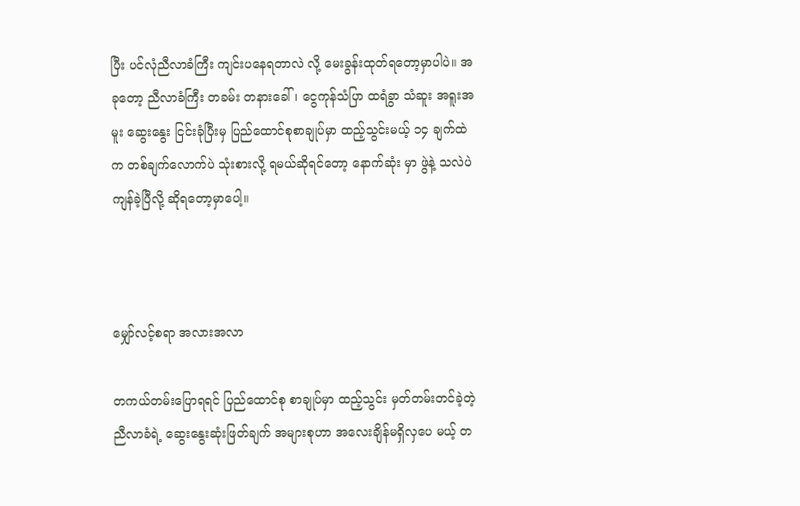ပြီး ပင်လုံညီလာခံကြီး ကျင်းပနေရတာလဲ လို့ မေးခွန်းထုတ်ရတော့မှာပါပဲ။ အခုတော့ ညီလာခံကြီး တခမ်း တနားခေါ်၊ ငွေကုန်သံပြာ ထရံခွာ သံဆူး အရူးအမူး ဆွေးနွေး ငြင်းခုံပြီးမှ ပြည်ထောင်စုစာချုပ်မှာ ထည့်သွင်းမယ့် ၁၄ ချက်ထဲ က တစ်ချက်လောက်ပဲ သုံးစားလို့ ရမယ်ဆိုရင်တော့ နောက်ဆုံး မှာ ဖွဲနဲ့ သလဲပဲ ကျန်ခဲ့ပြီလို့ ဆိုရတော့မှာပေါ့။



မျှော်လင့်စရာ အလားအလာ

တကယ်တမ်းပြောရရင် ပြည်ထောင်စု စာချုပ်မှာ ထည့်သွင်း မှတ်တမ်းတင်ခဲ့တဲ့ ညီလာခံရဲ့ ဆွေးနွေးဆုံးဖြတ်ချက် အများစုဟာ အလေးချိန်မရှိလှပေ မယ့် တ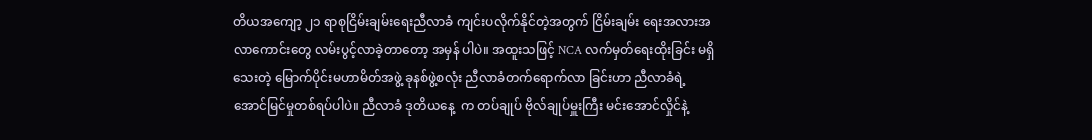တိယအကျော့ ၂၁ ရာစုငြိမ်းချမ်းရေးညီလာခံ ကျင်းပလိုက်နိုင်တဲ့အတွက် ငြိမ်းချမ်း ရေးအလားအလာကောင်းတွေ လမ်းပွင့်လာခဲ့တာတော့ အမှန် ပါပဲ။ အထူးသဖြင့် NCA လက်မှတ်ရေးထိုးခြင်း မရှိသေးတဲ့ မြောက်ပိုင်းမဟာမိတ်အဖွဲ့ ခုနစ်ဖွဲ့စလုံး ညီလာခံတက်ရောက်လာ ခြင်းဟာ ညီလာခံရဲ့ အောင်မြင်မှုတစ်ရပ်ပါပဲ။ ညီလာခံ ဒုတိယနေ့  က တပ်ချုပ် ဗိုလ်ချုပ်မှူးကြီး မင်းအောင်လှိုင်နဲ့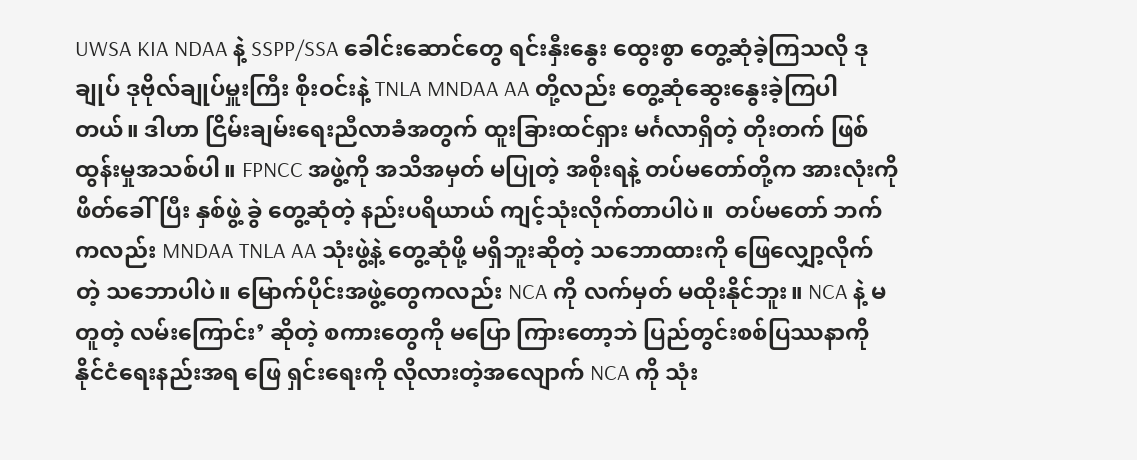UWSA KIA NDAA နဲ့ SSPP/SSA ခေါင်းဆောင်တွေ ရင်းနှီးနွေး ထွေးစွာ တွေ့ဆုံခဲ့ကြသလို ဒုချုပ် ဒုဗိုလ်ချုပ်မှူးကြီး စိုးဝင်းနဲ့ TNLA MNDAA AA တို့လည်း တွေ့ဆုံဆွေးနွေးခဲ့ကြပါတယ်။ ဒါဟာ ငြိမ်းချမ်းရေးညီလာခံအတွက် ထူးခြားထင်ရှား မင်္ဂလာရှိတဲ့ တိုးတက် ဖြစ်ထွန်းမှုအသစ်ပါ။ FPNCC အဖွဲ့ကို အသိအမှတ် မပြုတဲ့ အစိုးရနဲ့ တပ်မတော်တို့က အားလုံးကို ဖိတ်ခေါ်ပြီး နှစ်ဖွဲ့ ခွဲ တွေ့ဆုံတဲ့ နည်းပရိယာယ် ကျင့်သုံးလိုက်တာပါပဲ။  တပ်မတော် ဘက်ကလည်း MNDAA TNLA AA သုံးဖွဲ့နဲ့ တွေ့ဆုံဖို့ မရှိဘူးဆိုတဲ့ သဘောထားကို ဖြေလျှော့လိုက်တဲ့ သဘောပါပဲ။ မြောက်ပိုင်းအဖွဲ့တွေကလည်း NCA ကို လက်မှတ် မထိုးနိုင်ဘူး။ NCA နဲ့ မတူတဲ့ လမ်းကြောင်း’ ဆိုတဲ့ စကားတွေကို မပြော ကြားတော့ဘဲ ပြည်တွင်းစစ်ပြဿနာကို နိုင်ငံရေးနည်းအရ ဖြေ ရှင်းရေးကို လိုလားတဲ့အလျောက် NCA ကို သုံး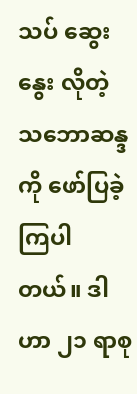သပ် ဆွေးနွေး လိုတဲ့ သဘောဆန္ဒကို ဖော်ပြခဲ့ကြပါတယ်။ ဒါဟာ ၂၁ ရာစု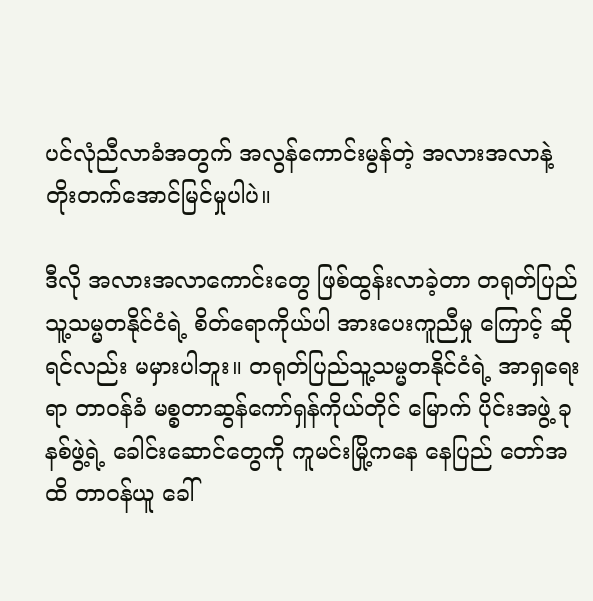ပင်လုံညီလာခံအတွက် အလွန်ကောင်းမွန်တဲ့ အလားအလာနဲ့ တိုးတက်အောင်မြင်မှုပါပဲ။

ဒီလို အလားအလာကောင်းတွေ ဖြစ်ထွန်းလာခဲ့တာ တရုတ်ပြည်သူ့သမ္မတနိုင်ငံရဲ့ စိတ်ရောကိုယ်ပါ အားပေးကူညီမှု ကြောင့် ဆိုရင်လည်း မမှားပါဘူး။ တရုတ်ပြည်သူ့သမ္မတနိုင်ငံရဲ့ အာရှရေးရာ တာဝန်ခံ မစ္စတာဆွန်ကော်ရှန်ကိုယ်တိုင် မြောက် ပိုင်းအဖွဲ့ ခုနစ်ဖွဲ့ရဲ့ ခေါင်းဆောင်တွေကို ကူမင်းမြို့ကနေ နေပြည် တော်အထိ တာဝန်ယူ ခေါ်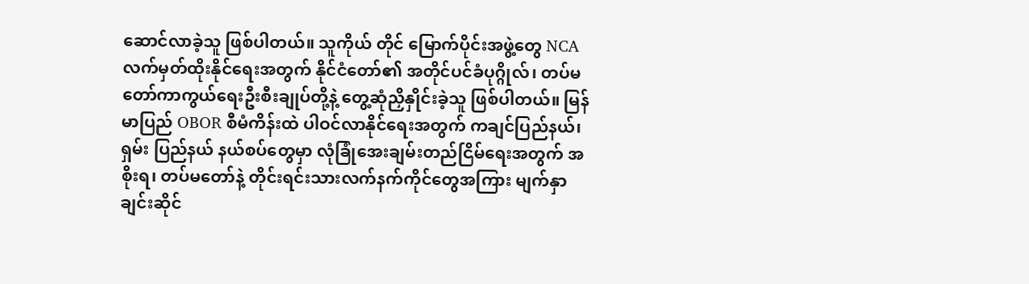ဆောင်လာခဲ့သူ ဖြစ်ပါတယ်။ သူကိုယ် တိုင် မြောက်ပိုင်းအဖွဲ့တွေ NCA လက်မှတ်ထိုးနိုင်ရေးအတွက် နိုင်ငံတော်၏ အတိုင်ပင်ခံပုဂ္ဂိုလ်၊ တပ်မတော်ကာကွယ်ရေးဦးစီးချုပ်တို့နဲ့ တွေ့ဆုံညှိနှိုင်းခဲ့သူ ဖြစ်ပါတယ်။ မြန်မာပြည် OBOR စီမံကိန်းထဲ ပါဝင်လာနိုင်ရေးအတွက် ကချင်ပြည်နယ်၊ ရှမ်း ပြည်နယ် နယ်စပ်တွေမှာ လုံခြုံအေးချမ်းတည်ငြိမ်ရေးအတွက် အစိုးရ၊ တပ်မတော်နဲ့ တိုင်းရင်းသားလက်နက်ကိုင်တွေအကြား မျက်နှာချင်းဆိုင်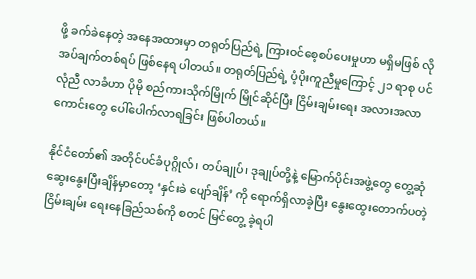ဖို့ ခက်ခဲနေတဲ့ အနေအထားမှာ တရုတ်ပြည်ရဲ့ ကြားဝင်စေ့စပ်ပေးမှုဟာ မရှိမဖြစ် လိုအပ်ချက်တစ်ရပ် ဖြစ်နေရ ပါတယ်။ တရုတ်ပြည်ရဲ့ ပံ့ပိုးကူညီမှုကြောင့် ၂၁ ရာစု ပင်လုံညီ လာခံဟာ ပိုမို စည်ကားသိုက်မြိုက် မြိုင်ဆိုင်ပြီး ငြိမ်းချမ်းရေး အလားအလာကောင်းတွေ ပေါ်ပေါက်လာရခြင်း ဖြစ်ပါတယ်။

နိုင်ငံတော်၏ အတိုင်ပင်ခံပုဂ္ဂိုလ်၊ တပ်ချုပ်၊ ဒုချုပ်တို့နဲ့ မြောက်ပိုင်းအဖွဲ့တွေ တွေ့ဆုံဆွေးနွေးပြီးချိန်မှာတော့ ‘နှင်းခဲ ပျော်ချိန်’ ကို ရောက်ရှိလာခဲ့ပြီး နွေးထွေးတောက်ပတဲ့ ငြိမ်းချမ်း ရေးနေခြည်သစ်ကို စတင် မြင်တွေ့ ခဲ့ရပါ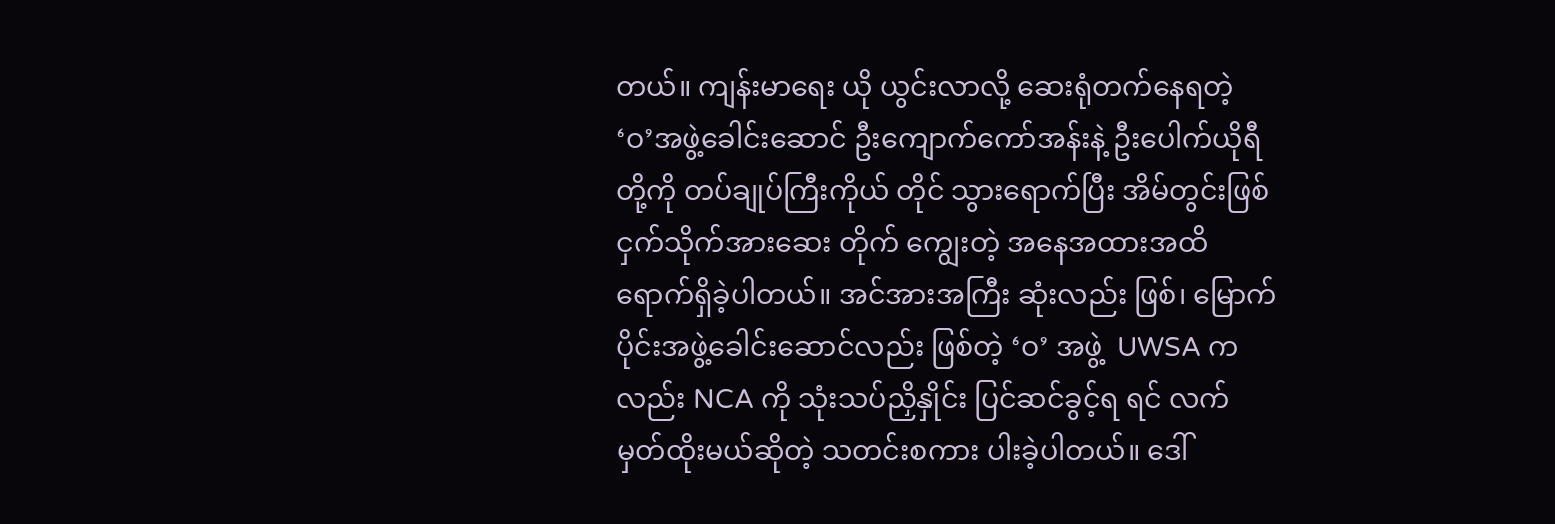တယ်။ ကျန်းမာရေး ယို ယွင်းလာလို့ ဆေးရုံတက်နေရတဲ့ ‘ဝ’အဖွဲ့ခေါင်းဆောင် ဦးကျောက်ကော်အန်းနဲ့ ဦးပေါက်ယိုရီတို့ကို တပ်ချုပ်ကြီးကိုယ် တိုင် သွားရောက်ပြီး အိမ်တွင်းဖြစ် ငှက်သိုက်အားဆေး တိုက် ကျွေးတဲ့ အနေအထားအထိ ရောက်ရှိခဲ့ပါတယ်။ အင်အားအကြီး ဆုံးလည်း ဖြစ်၊ မြောက်ပိုင်းအဖွဲ့ခေါင်းဆောင်လည်း ဖြစ်တဲ့ ‘ဝ’ အဖွဲ့  UWSA ကလည်း NCA ကို သုံးသပ်ညှိနှိုင်း ပြင်ဆင်ခွင့်ရ ရင် လက်မှတ်ထိုးမယ်ဆိုတဲ့ သတင်းစကား ပါးခဲ့ပါတယ်။ ဒေါ်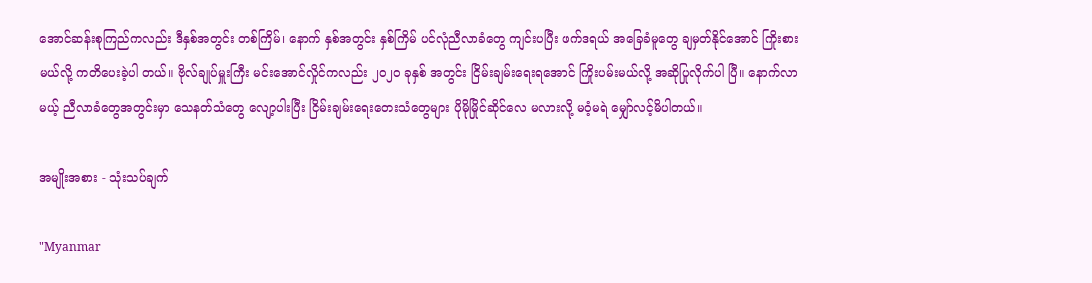အောင်ဆန်းစုကြည်ကလည်း ဒီနှစ်အတွင်း တစ်ကြိမ်၊ နောက် နှစ်အတွင်း နှစ်ကြိမ် ပင်လုံညီလာခံတွေ ကျင်းပပြီး ဖက်ဒရယ် အခြေခံမူတွေ ချမှတ်နိုင်အောင် ကြိုးစားမယ်လို့ ကတိပေးခဲ့ပါ တယ်။ ဗိုလ်ချုပ်မှူးကြီး မင်းအောင်လှိုင်ကလည်း ၂ဝ၂ဝ ခုနှစ် အတွင်း ငြိမ်းချမ်းရေးရအောင် ကြိုးပမ်းမယ်လို့ အဆိုပြုလိုက်ပါ ပြီ။ နောက်လာမယ့် ညီလာခံတွေအတွင်းမှာ သေနတ်သံတွေ လျော့ပါးပြီး ငြိမ်းချမ်းရေးတေးသံတွေများ ပိုမိုမြိုင်ဆိုင်လေ မလားလို့ မဝံ့မရဲ မျှော်လင့်မိပါတယ်။

အမျိုးအစား - သုံးသပ်ချက်

"Myanmar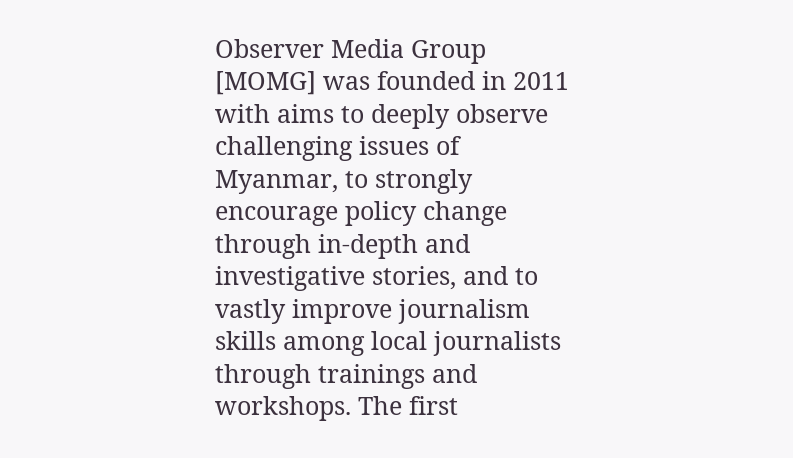Observer Media Group [MOMG] was founded in 2011 with aims to deeply observe challenging issues of Myanmar, to strongly encourage policy change through in-depth and investigative stories, and to vastly improve journalism skills among local journalists through trainings and workshops. The first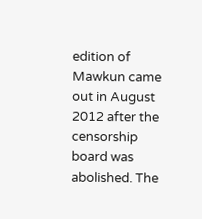edition of Mawkun came out in August 2012 after the censorship board was abolished. The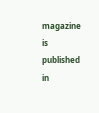magazine is published in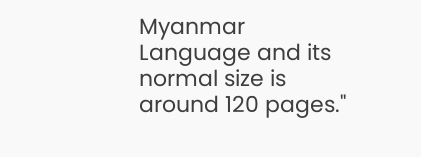Myanmar Language and its normal size is around 120 pages."